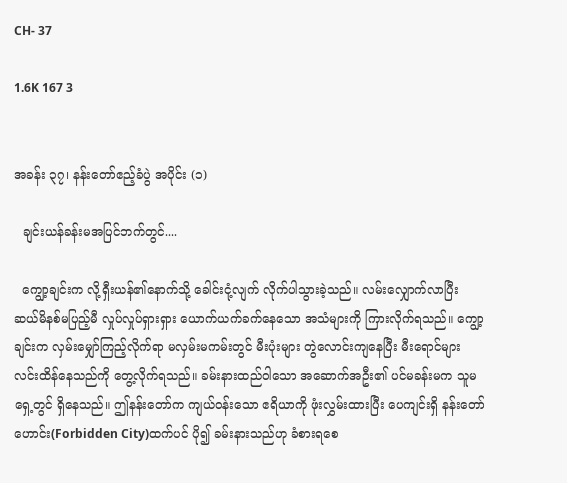CH- 37

1.6K 167 3


အခန်း ၃၇၊ နန်းတော်ဧည့်ခံပွဲ အပိုင်း (၁)

  ချင်းယန်ခန်းမအပြင်ဘက်တွင်....

  ကျွော့ချင်းက လို့ရှီးယန်၏နောက်သို့ ခေါင်းငုံ့လျက် လိုက်ပါသွားခဲ့သည်။ လမ်းလျှောက်လာပြီး ဆယ်မိနစ်မပြည့်မီ လှုပ်လှုပ်ရှားရှား ယောက်ယက်ခက်နေသော အသံများကို ကြားလိုက်ရသည်။ ကျွော့ချင်းက လှမ်းမျှော်ကြည့်လိုက်ရာ မလှမ်းမကမ်းတွင် မီးပုံးများ တွဲလောင်းကျနေပြီး မီးရောင်များ လင်းထိန်နေသည်ကို တွေ့လိုက်ရသည်။ ခမ်းနားထည်ဝါသော အဆောက်အဦး၏ ပင်မခန်းမက သူမရှေ့တွင် ရှိနေသည်။ ဤနန်းတော်က ကျယ်ဝန်းသော ဧရိယာကို ဖုံးလွှမ်းထားပြီး ပေကျင်းရှိ နန်းတော်ဟောင်း(Forbidden City)ထက်ပင် ပို၍ ခမ်းနားသည်ဟု ခံစားရစေ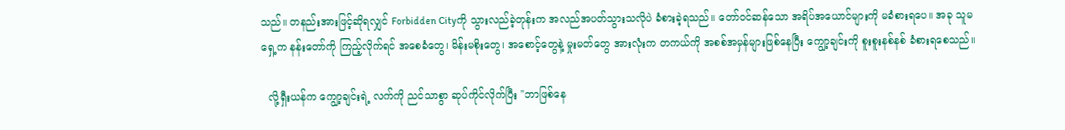သည်။ တနည်းအားဖြင့်ဆိုရလျှင် Forbidden Cityကို သွားလည်ခဲ့တုန်းက အလည်အပတ်သွားသလိုပဲ ခံစားခဲ့ရသည်။ တော်ဝင်ဆန်သော အရိပ်အယောင်များကို မခံစားရပေ။ အခု သူမရှေ့က နန်းတော်ကို ကြည့်လိုက်ရင် အစေခံတွေ၊ မိန်းမစိုးတွေ၊ အစောင့်တွေနဲ့ မှုးမတ်တွေ အားလုံးက တကယ်ကို အစစ်အမှန်များဖြစ်နေပြီး ကျွော့ချင်းကို စူးစူးနစ်နစ် ခံစားရစေသည်။

  လို့ရှီးယန်က ကျွော့ချင်းရဲ့ လက်ကို ညင်သာစွာ ဆုပ်ကိုင်လိုက်ပြီး "ဘာဖြစ်နေ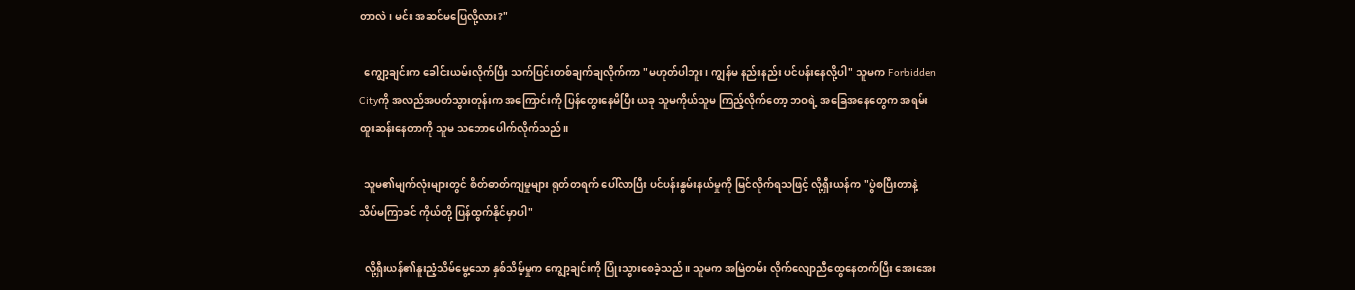တာလဲ၊ မင်း အဆင်မပြေလို့လား?"

  ကျွော့ချင်းက ခေါင်းယမ်းလိုက်ပြီး သက်ပြင်းတစ်ချက်ချလိုက်ကာ "မဟုတ်ပါဘူး၊ ကျွန်မ နည်းနည်း ပင်ပန်းနေလို့ပါ" သူမက Forbidden Cityကို အလည်အပတ်သွားတုန်းက အကြောင်းကို ပြန်တွေးနေမိပြီး ယခု သူမကိုယ်သူမ ကြည့်လိုက်တော့ ဘဝရဲ့ အခြေအနေတွေက အရမ်းထူးဆန်းနေတာကို သူမ သဘောပေါက်လိုက်သည်။

  သူမ၏မျက်လုံးများတွင် စိတ်ဓာတ်ကျမှုများ ရုတ်တရက် ပေါ်လာပြီး ပင်ပန်းနွမ်းနယ်မှုကို မြင်လိုက်ရသဖြင့် လို့ရှီးယန်က "ပွဲစပြီးတာနဲ့ သိပ်မကြာခင် ကိုယ်တို့ ပြန်ထွက်နိုင်မှာပါ"

  လို့ရှီးယန်၏နူးညံ့သိမ်မွေ့သော နှစ်သိမ့်မှုက ကျွော့ချင်းကို ပြုံးသွားစေခဲ့သည်။ သူမက အမြဲတမ်း လိုက်လျောညီထွေနေတက်ပြီး အေးအေး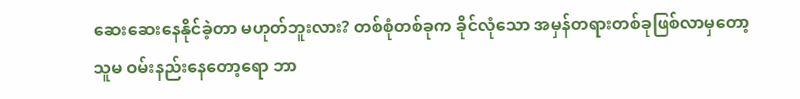ဆေးဆေးနေနိုင်ခဲ့တာ မဟုတ်ဘူးလား? တစ်စုံတစ်ခုက ခိုင်လုံသော အမှန်တရားတစ်ခုဖြစ်လာမှတော့ သူမ ဝမ်းနည်းနေတော့ရော ဘာ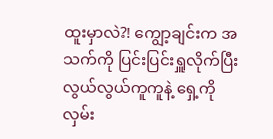ထူးမှာလဲ?! ကျွော့ချင်းက အသက်ကို ပြင်းပြင်းရှူလိုက်ပြီး လွယ်လွယ်ကူကူနဲ့ ရှေ့ကို လှမ်း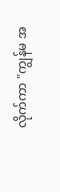လိုက်ကာ "ကျွန်မ အ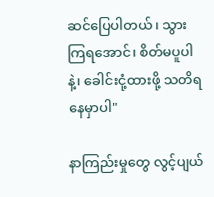ဆင်ပြေပါတယ်၊ သွားကြရအောင်၊ စိတ်မပူပါနဲ့၊ ခေါင်းငုံ့ထားဖို့ သတိရနေမှာပါ"

နာကြည်းမှုတွေ လွင့်ပျယ်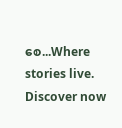စေ...Where stories live. Discover now